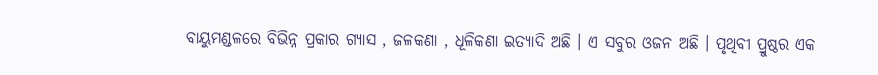ବାୟୁମଣ୍ଡଳରେ ବିଭିନ୍ନ ପ୍ରକାର ଗ୍ୟାସ , ଜଳକଣା , ଧୂଳିକଣା ଇତ୍ୟାଦି ଅଛି । ଏ ସବୁର ଓଜନ ଅଛି । ପୃଥିବୀ ପ୍ରୁଷ୍ଠର ଏକ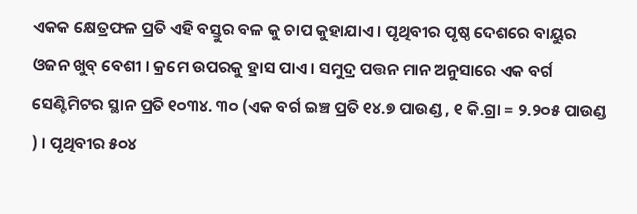ଏକକ କ୍ଷେତ୍ରଫଳ ପ୍ରତି ଏହି ବସ୍ତୁର ବଳ କୁ ଚାପ କୁହାଯାଏ । ପୃଥିବୀର ପୃଷ୍ଠ ଦେଶରେ ବାୟୁର ଓଜନ ଖୁବ୍ ବେଶୀ । କ୍ରମେ ଉପରକୁ ହ୍ରାସ ପାଏ । ସମୁଦ୍ର ପତ୍ତନ ମାନ ଅନୁସାରେ ଏକ ବର୍ଗ ସେଣ୍ଟିମିଟର ସ୍ଥାନ ପ୍ରତି ୧୦୩୪. ୩୦ (ଏକ ବର୍ଗ ଇଞ୍ଚ ପ୍ରତି ୧୪.୭ ପାଉଣ୍ଡ , ୧ କି.ଗ୍ରା = ୨.୨୦୫ ପାଉଣ୍ଡ ) । ପୃଥିବୀର ୫୦୪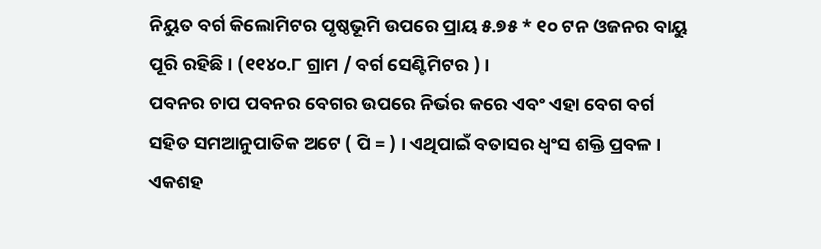ନିୟୁତ ବର୍ଗ କିଲୋମିଟର ପୃଷ୍ଠଭୂମି ଉପରେ ପ୍ରାୟ ୫.୭୫ * ୧୦ ଟନ ଓଜନର ବାୟୁ ପୂରି ରହିଛି । (୧୧୪୦.୮ ଗ୍ରାମ / ବର୍ଗ ସେଣ୍ଟିମିଟର ) ।
ପବନର ଚାପ ପବନର ବେଗର ଉପରେ ନିର୍ଭର କରେ ଏବଂ ଏହା ବେଗ ବର୍ଗ ସହିତ ସମଆନୁପାତିକ ଅଟେ ( ପି = ) । ଏଥିପାଇଁ ବତାସର ଧ୍ଵଂସ ଶକ୍ତି ପ୍ରବଳ । ଏକଶହ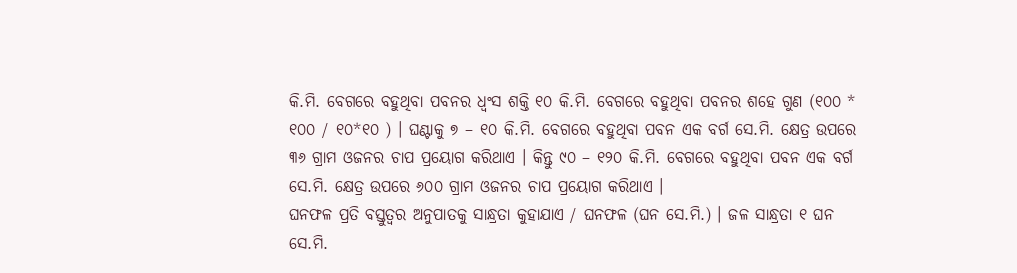କି.ମି. ବେଗରେ ବହୁଥିବା ପବନର ଧ୍ଵଂସ ଶକ୍ତି ୧୦ କି.ମି. ବେଗରେ ବହୁଥିବା ପବନର ଶହେ ଗୁଣ (୧୦୦ * ୧୦୦ / ୧୦*୧୦ ) । ଘଣ୍ଟାକୁ ୭ – ୧୦ କି.ମି. ବେଗରେ ବହୁଥିବା ପବନ ଏକ ବର୍ଗ ସେ.ମି. କ୍ଷେତ୍ର ଉପରେ ୩୬ ଗ୍ରାମ ଓଜନର ଚାପ ପ୍ରୟୋଗ କରିଥାଏ । କିନ୍ତୁ ୯୦ – ୧୨୦ କି.ମି. ବେଗରେ ବହୁଥିବା ପବନ ଏକ ବର୍ଗ ସେ.ମି. କ୍ଷେତ୍ର ଉପରେ ୬୦୦ ଗ୍ରାମ ଓଜନର ଚାପ ପ୍ରୟୋଗ କରିଥାଏ ।
ଘନଫଳ ପ୍ରତି ବସ୍ତୁତ୍ଵର ଅନୁପାତକୁ ସାନ୍ଧ୍ରତା କୁହାଯାଏ / ଘନଫଳ (ଘନ ସେ.ମି.) । ଜଳ ସାନ୍ଧ୍ରତା ୧ ଘନ ସେ.ମି.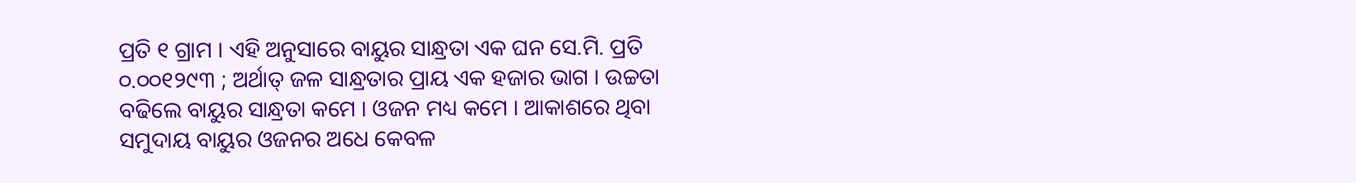ପ୍ରତି ୧ ଗ୍ରାମ । ଏହି ଅନୁସାରେ ବାୟୁର ସାନ୍ଧ୍ରତା ଏକ ଘନ ସେ.ମି. ପ୍ରତି ୦.୦୦୧୨୯୩ ; ଅର୍ଥାତ୍ ଜଳ ସାନ୍ଧ୍ରତାର ପ୍ରାୟ ଏକ ହଜାର ଭାଗ । ଉଚ୍ଚତା ବଢିଲେ ବାୟୁର ସାନ୍ଧ୍ରତା କମେ । ଓଜନ ମଧ୍ୟ କମେ । ଆକାଶରେ ଥିବା ସମୁଦାୟ ବାୟୁର ଓଜନର ଅଧେ କେବଳ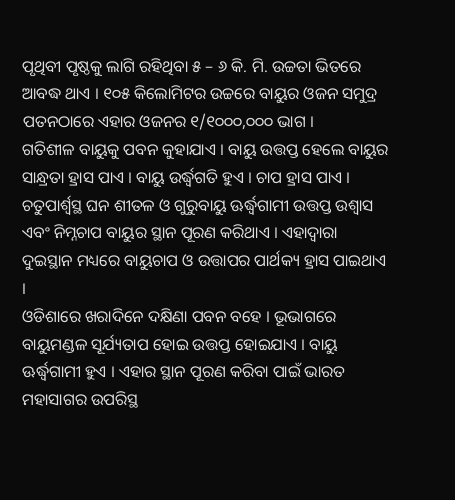ପୃଥିବୀ ପୃଷ୍ଠକୁ ଲାଗି ରହିଥିବା ୫ – ୬ କି. ମି. ଉଚ୍ଚତା ଭିତରେ ଆବଦ୍ଧ ଥାଏ । ୧୦୫ କିଲୋମିଟର ଉଚ୍ଚରେ ବାୟୁର ଓଜନ ସମୁଦ୍ର ପତନଠାରେ ଏହାର ଓଜନର ୧/୧୦୦୦,୦୦୦ ଭାଗ ।
ଗତିଶୀଳ ବାୟୁକୁ ପବନ କୁହାଯାଏ । ବାୟୁ ଉତ୍ତପ୍ତ ହେଲେ ବାୟୁର ସାନ୍ଧ୍ରତା ହ୍ରାସ ପାଏ । ବାୟୁ ଉର୍ଦ୍ଧ୍ଵଗତି ହୁଏ । ଚାପ ହ୍ରାସ ପାଏ । ଚତୁପାର୍ଶ୍ଵସ୍ଥ ଘନ ଶୀତଳ ଓ ଗୁରୁବାୟୁ ଊର୍ଦ୍ଧ୍ଵଗାମୀ ଉତ୍ତପ୍ତ ଉଶ୍ଵାସ ଏବଂ ନିମ୍ନଚାପ ବାୟୁର ସ୍ଥାନ ପୂରଣ କରିଥାଏ । ଏହାଦ୍ଵାରା ଦୁଇସ୍ଥାନ ମଧ୍ୟରେ ବାୟୁଚାପ ଓ ଉତ୍ତାପର ପାର୍ଥକ୍ୟ ହ୍ରାସ ପାଇଥାଏ ।
ଓଡିଶାରେ ଖରାଦିନେ ଦକ୍ଷିଣା ପବନ ବହେ । ଭୂଭାଗରେ ବାୟୁମଣ୍ଡଳ ସୂର୍ଯ୍ୟତାପ ହୋଇ ଉତ୍ତପ୍ତ ହୋଇଯାଏ । ବାୟୁ ଊର୍ଦ୍ଧ୍ଵଗାମୀ ହୁଏ । ଏହାର ସ୍ଥାନ ପୂରଣ କରିବା ପାଇଁ ଭାରତ ମହାସାଗର ଉପରିସ୍ଥ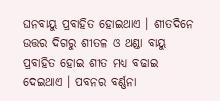ଘନବାୟୁ ପ୍ରବାହିତ ହୋଇଥାଏ । ଶୀତଦିନେ ଉତ୍ତର ଦିଗରୁ ଶୀତଳ ଓ ଥଣ୍ଡା ବାୟୁ ପ୍ରବାହିତ ହୋଇ ଶୀତ ମଧ୍ୟ ବଢାଇ ଦେଇଥାଏ । ପବନର ବର୍ଣ୍ଣନା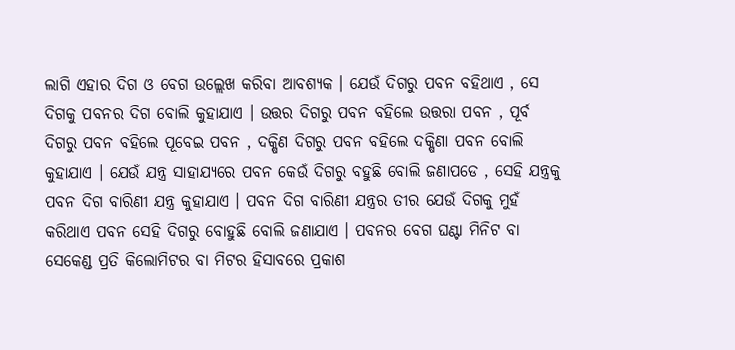ଲାଗି ଏହାର ଦିଗ ଓ ବେଗ ଉଲ୍ଲେଖ କରିବା ଆବଶ୍ୟକ । ଯେଉଁ ଦିଗରୁ ପବନ ବହିଥାଏ , ସେ ଦିଗକୁ ପବନର ଦିଗ ବୋଲି କୁହାଯାଏ । ଉତ୍ତର ଦିଗରୁ ପବନ ବହିଲେ ଉତ୍ତରା ପବନ , ପୂର୍ବ ଦିଗରୁ ପବନ ବହିଲେ ପୂବେଇ ପବନ , ଦକ୍ଷିଣ ଦିଗରୁ ପବନ ବହିଲେ ଦକ୍ଷିଣା ପବନ ବୋଲି କୁହାଯାଏ । ଯେଉଁ ଯନ୍ତ୍ର ସାହାଯ୍ୟରେ ପବନ କେଉଁ ଦିଗରୁ ବହୁଛି ବୋଲି ଜଣାପଡେ , ସେହି ଯନ୍ତ୍ରକୁ ପବନ ଦିଗ ବାରିଣୀ ଯନ୍ତ୍ର କୁହାଯାଏ । ପବନ ଦିଗ ବାରିଣୀ ଯନ୍ତ୍ରର ତୀର ଯେଉଁ ଦିଗକୁ ମୁହଁ କରିଥାଏ ପବନ ସେହି ଦିଗରୁ ବୋହୁଛି ବୋଲି ଜଣାଯାଏ । ପବନର ବେଗ ଘଣ୍ଟା ମିନିଟ ବା ସେକେଣ୍ଡ ପ୍ରତି କିଲୋମିଟର ବା ମିଟର ହିସାବରେ ପ୍ରକାଶ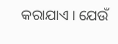କରାଯାଏ । ଯେଉଁ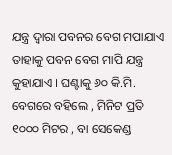ଯନ୍ତ୍ର ଦ୍ଵାରା ପବନର ବେଗ ମପାଯାଏ ତାହାକୁ ପବନ ବେଗ ମାପି ଯନ୍ତ୍ର କୁହାଯାଏ । ଘଣ୍ଟାକୁ ୬୦ କି.ମି. ବେଗରେ ବହିଲେ , ମିନିଟ ପ୍ରତି ୧୦୦୦ ମିଟର , ବା ସେକେଣ୍ଡ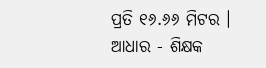ପ୍ରତି ୧୬.୬୬ ମିଟର ।
ଆଧାର - ଶିକ୍ଷକ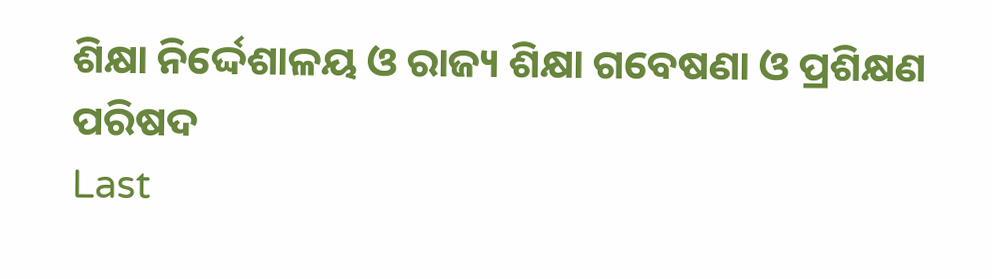ଶିକ୍ଷା ନିର୍ଦ୍ଦେଶାଳୟ ଓ ରାଜ୍ୟ ଶିକ୍ଷା ଗବେଷଣା ଓ ପ୍ରଶିକ୍ଷଣ ପରିଷଦ
Last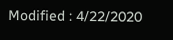Modified : 4/22/2020